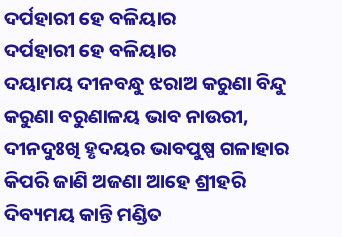ଦର୍ପହାରୀ ହେ ବଳିୟାର
ଦର୍ପହାରୀ ହେ ବଳିୟାର
ଦୟାମୟ ଦୀନବନ୍ଧୁ ଝରାଅ କରୁଣା ବିନ୍ଦୁ
କରୁଣା ବରୁଣାଳୟ ଭାବ ନାଉରୀ,
ଦୀନଦୁଃଖି ହୃଦୟର ଭାବପୁଷ୍ପ ଗଳାହାର
କିପରି ଜାଣି ଅଜଣା ଆହେ ଶ୍ରୀହରି
ଦିବ୍ୟମୟ କାନ୍ତି ମଣ୍ଡିତ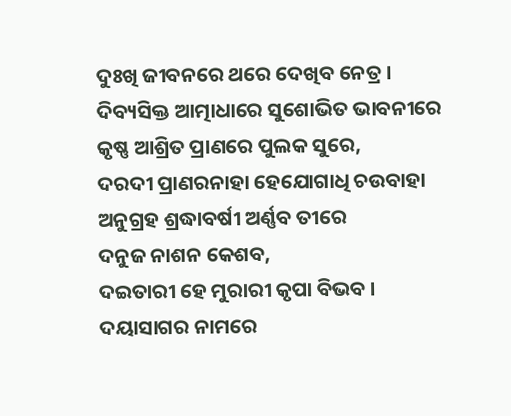ଦୁଃଖି ଜୀବନରେ ଥରେ ଦେଖିବ ନେତ୍ର ।
ଦିବ୍ୟସିକ୍ତ ଆତ୍ମାଧାରେ ସୁଶୋଭିତ ଭାବନୀରେ
କୃଷ୍ଣ ଆଶ୍ରିତ ପ୍ରାଣରେ ପୁଲକ ସୁରେ,
ଦରଦୀ ପ୍ରାଣରନାହା ହେଯୋଗାଧି ଚଉବାହା
ଅନୁଗ୍ରହ ଶ୍ରଦ୍ଧାବର୍ଷୀ ଅର୍ଣ୍ଣବ ତୀରେ
ଦନୁଜ ନାଶନ କେଶବ,
ଦଇତାରୀ ହେ ମୁରାରୀ କୃପା ବିଭବ ।
ଦୟାସାଗର ନାମରେ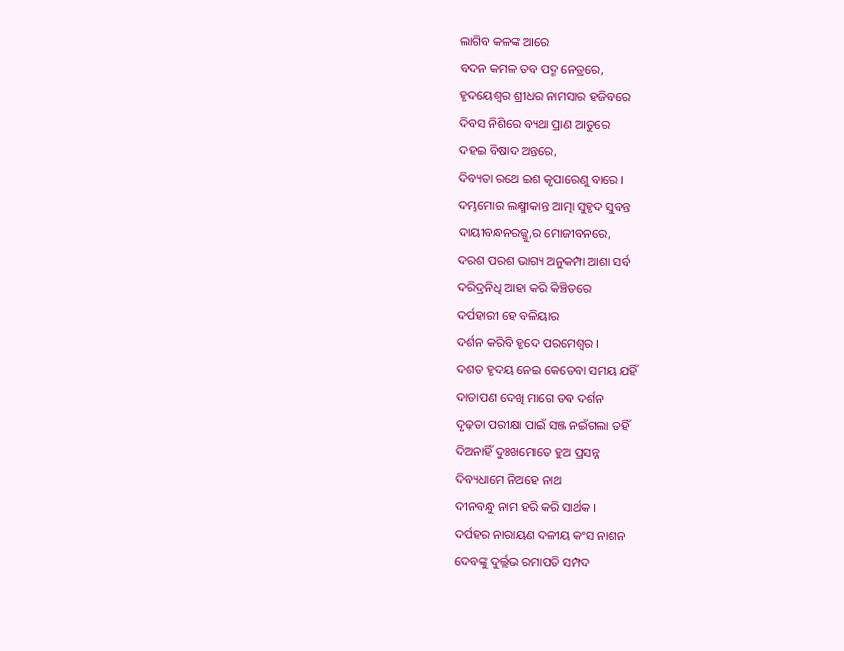ଲାଗିବ କଳଙ୍କ ଆରେ
ବଦନ କମଳ ତବ ପଦ୍ମ ନେତ୍ରରେ,
ହୃଦୟେଶ୍ୱର ଶ୍ରୀଧର ନାମସାର ହଜିବରେ
ଦିବସ ନିଶିରେ ବ୍ୟଥା ପ୍ରାଣ ଆତୁରେ
ଦହଇ ବିଷାଦ ଅନ୍ତରେ,
ଦିବ୍ୟତା ରଥେ ଇଶ କୃପାରେଣୁ ବାରେ ।
ଦମ୍ଭମୋର ଲକ୍ଷ୍ମୀକାନ୍ତ ଆତ୍ମା ସୁହୃଦ ସୁବନ୍ତ
ଦାୟୀବନ୍ଧନରଜ୍ଜୁ,ର ମୋଜୀବନରେ,
ଦରଶ ପରଶ ଭାଗ୍ୟ ଅନୁକମ୍ପା ଆଶା ସର୍ବ
ଦରିଦ୍ରନିଧି ଆହା କରି କିଞ୍ଚିତରେ
ଦର୍ପହାରୀ ହେ ବଳିୟାର
ଦର୍ଶନ କରିବି ହୃଦେ ପରମେଶ୍ୱର ।
ଦଶତ ହୃଦୟ ନେଇ କେତେବା ସମୟ ଯହିଁ
ଦାତାପଣ ଦେଖି ମାଗେ ତଵ ଦର୍ଶନ
ଦୃଢ଼ତା ପରୀକ୍ଷା ପାଇଁ ସଞ୍ଜ ନଇଁଗଲା ତହିଁ
ଦିଅନାହିଁ ଦୁଃଖମୋତେ ହୁଅ ପ୍ରସନ୍ନ
ଦିବ୍ୟଧାମେ ନିଅହେ ନାଥ
ଦୀନବନ୍ଧୁ ନାମ ହରି କରି ସାର୍ଥକ ।
ଦର୍ପହର ନାରାୟଣ ଦଳୀୟ କଂସ ନାଶନ
ଦେବଙ୍କୁ ଦୁର୍ଲ୍ଲଭ ରମାପତି ସମ୍ପଦ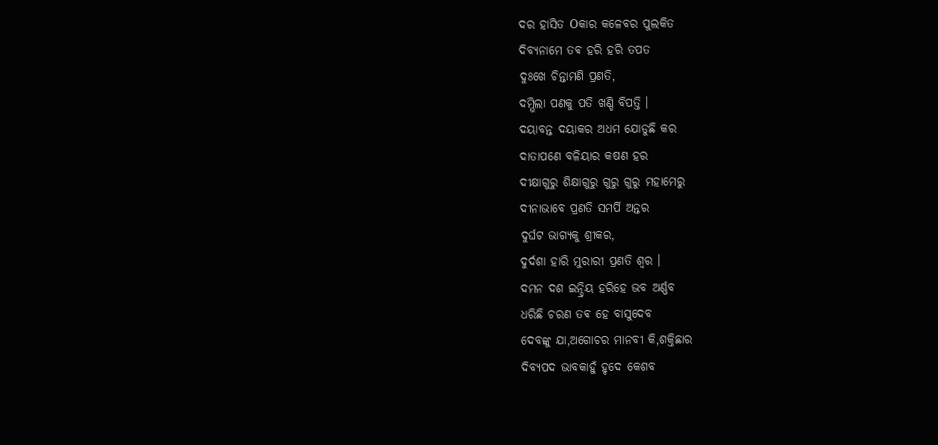ଦର ହାସିତ Oକାର କଳେବର ପୁଲକିତ
ଦିବ୍ୟନାମେ ତଵ ହରି ହରି ତପତ
ଦୁଃଖେ ଚିନ୍ତାମଣି ପ୍ରଣତି,
ଦମ୍ଭିଲା ପଣକୁ ପତି ଖଣ୍ଡି ବିପତ୍ତି ।
ଦୟାବନ୍ତ ଦୟାକର ଅଧମ ଯୋଡୁଛି କର
ଦାତାପଣେ ବଳିୟାର କଷଣ ହର
ଦୀକ୍ଷାଗୁରୁ ଶିକ୍ଷାଗୁରୁ ଗୁରୁ ଗୁରୁ ମହାମେରୁ
ଦୀନାଭାବେ ପ୍ରଣତି ସମର୍ପି ଅନ୍ତର
ଦୁର୍ଘଟ ଭାଗ୍ୟକୁ ଶ୍ରୀକର,
ଦୁର୍ଦଶା ହାରି ମୁରାରୀ ପ୍ରଣତି ଶ୍ୱର ।
ଦମନ ଦଶ ଇନ୍ଦ୍ରିୟ ହରିହେ ଭବ ଅର୍ଣ୍ଣବ
ଧରିଛି ଚରଣ ତଵ ହେ ବାସୁଦେବ
ଦେବଙ୍କୁ ଯା,ଅଗୋଚର ମାନବୀ କି,ଶକ୍ତିଛାର
ଦିବ୍ୟପଦ ଭାବକାହୁଁ ହୃଦେ କେଶବ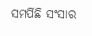ସମର୍ପିଛି ସଂସାର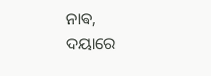ନାଵ,
ଦୟାରେ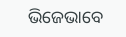ଭିଜେଭାବେ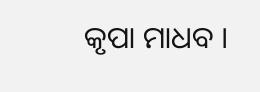କୃପା ମାଧବ ।